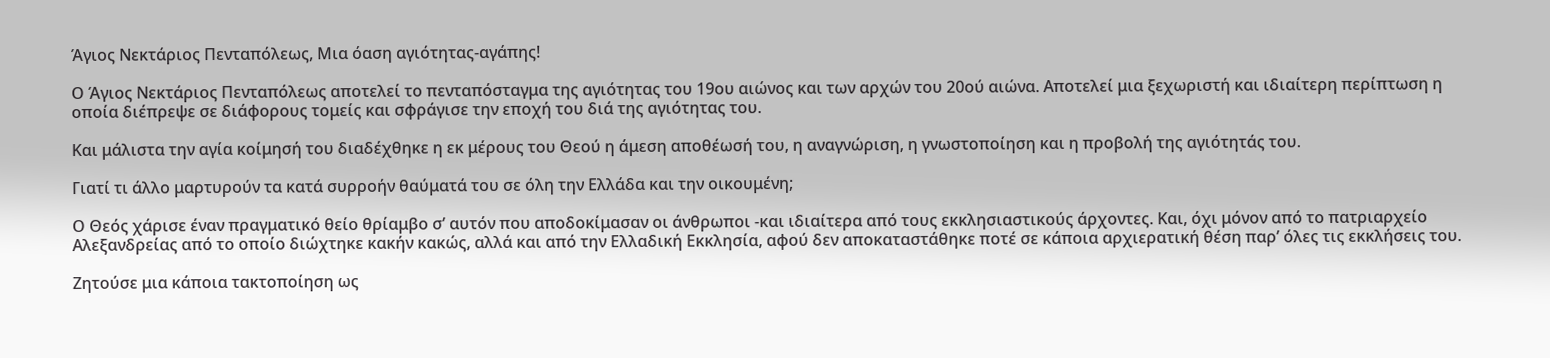Άγιος Νεκτάριος Πενταπόλεως, Μια όαση αγιότητας-αγάπης!

Ο Άγιος Νεκτάριος Πενταπόλεως αποτελεί το πενταπόσταγμα της αγιότητας του 19ου αιώνος και των αρχών του 20ού αιώνα. Αποτελεί μια ξεχωριστή και ιδιαίτερη περίπτωση η οποία διέπρεψε σε διάφορους τομείς και σφράγισε την εποχή του διά της αγιότητας του.

Και μάλιστα την αγία κοίμησή του διαδέχθηκε η εκ μέρους του Θεού η άμεση αποθέωσή του, η αναγνώριση, η γνωστοποίηση και η προβολή της αγιότητάς του.

Γιατί τι άλλο μαρτυρούν τα κατά συρροήν θαύματά του σε όλη την Ελλάδα και την οικουμένη;

Ο Θεός χάρισε έναν πραγματικό θείο θρίαμβο σ’ αυτόν που αποδοκίμασαν οι άνθρωποι -και ιδιαίτερα από τους εκκλησιαστικούς άρχοντες. Και, όχι μόνον από το πατριαρχείο Αλεξανδρείας από το οποίο διώχτηκε κακήν κακώς, αλλά και από την Ελλαδική Εκκλησία, αφού δεν αποκαταστάθηκε ποτέ σε κάποια αρχιερατική θέση παρ’ όλες τις εκκλήσεις του.

Ζητούσε μια κάποια τακτοποίηση ως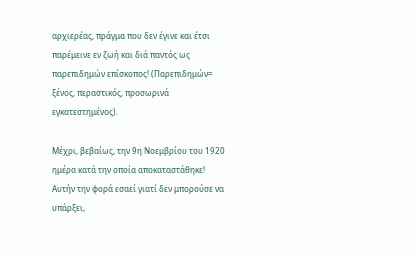αρχιερέας, πράγμα που δεν έγινε και έτσι παρέμεινε εν ζωή και διά παντός ως παρεπιδημών επίσκοπος! (Παρεπιδημών= ξένος, περαστικός, προσωρινά εγκατεστημένος).

Μέχρι, βεβαίως, την 9η Νοεμβρίου του 1920 ημέρα κατά την οποία αποκαταστάθηκε! Αυτήν την φορά εσαεί γιατί δεν μπορούσε να υπάρξει,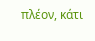πλέον, κάτι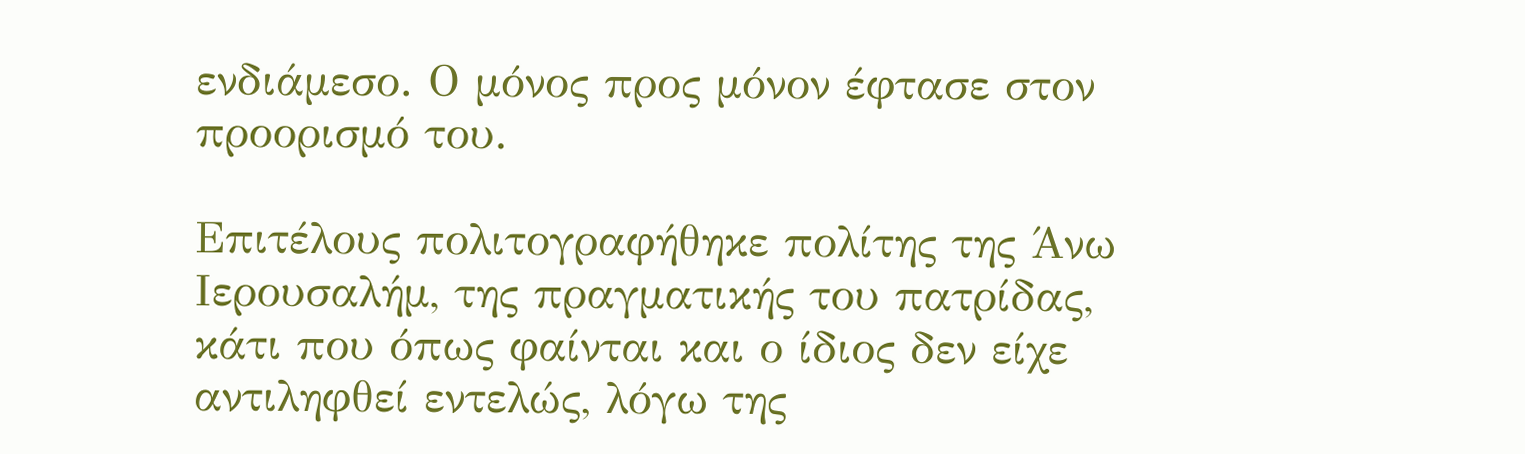ενδιάμεσο. Ο μόνος προς μόνον έφτασε στον προορισμό του.

Επιτέλους πολιτογραφήθηκε πολίτης της Άνω Ιερουσαλήμ, της πραγματικής του πατρίδας, κάτι που όπως φαίνται και ο ίδιος δεν είχε αντιληφθεί εντελώς, λόγω της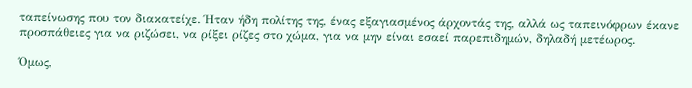ταπείνωσης που τον διακατείχε. Ήταν ήδη πολίτης της, ένας εξαγιασμένος άρχοντάς της, αλλά ως ταπεινόφρων έκανε προσπάθειες για να ριζώσει, να ρίξει ρίζες στο χώμα, για να μην είναι εσαεί παρεπιδημών, δηλαδή μετέωρος.

Όμως,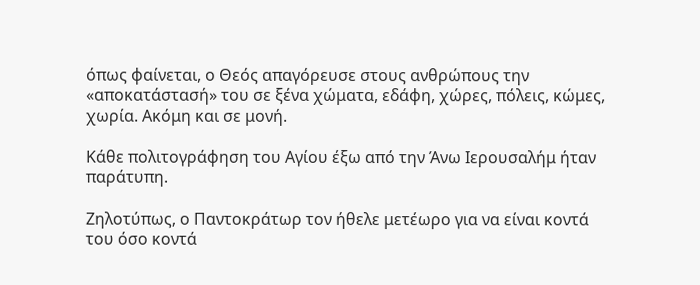όπως φαίνεται, ο Θεός απαγόρευσε στους ανθρώπους την «αποκατάστασή» του σε ξένα χώματα, εδάφη, χώρες, πόλεις, κώμες, χωρία. Ακόμη και σε μονή.

Κάθε πολιτογράφηση του Αγίου έξω από την Άνω Ιερουσαλήμ ήταν παράτυπη.

Ζηλοτύπως, ο Παντοκράτωρ τον ήθελε μετέωρο για να είναι κοντά του όσο κοντά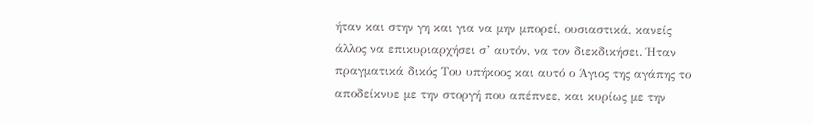ήταν και στην γη και για να μην μπορεί, ουσιαστικά, κανείς άλλος να επικυριαρχήσει σ’ αυτόν, να τον διεκδικήσει. Ήταν πραγματικά δικός Του υπήκοος και αυτό ο Άγιος της αγάπης το αποδείκνυε με την στοργή που απέπνεε, και κυρίως με την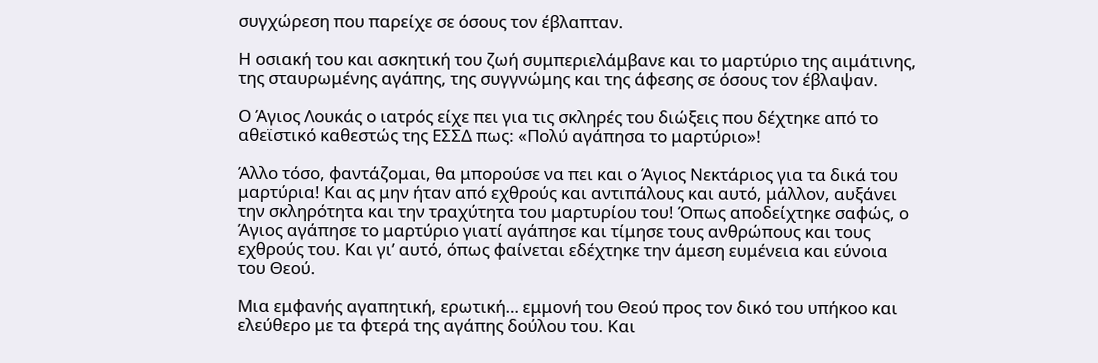συγχώρεση που παρείχε σε όσους τον έβλαπταν.

Η οσιακή του και ασκητική του ζωή συμπεριελάμβανε και το μαρτύριο της αιμάτινης, της σταυρωμένης αγάπης, της συγγνώμης και της άφεσης σε όσους τον έβλαψαν.

Ο Άγιος Λουκάς ο ιατρός είχε πει για τις σκληρές του διώξεις που δέχτηκε από το αθεϊστικό καθεστώς της ΕΣΣΔ πως: «Πολύ αγάπησα το μαρτύριο»!

Άλλο τόσο, φαντάζομαι, θα μπορούσε να πει και ο Άγιος Νεκτάριος για τα δικά του μαρτύρια! Και ας μην ήταν από εχθρούς και αντιπάλους και αυτό, μάλλον, αυξάνει την σκληρότητα και την τραχύτητα του μαρτυρίου του! Όπως αποδείχτηκε σαφώς, ο Άγιος αγάπησε το μαρτύριο γιατί αγάπησε και τίμησε τους ανθρώπους και τους εχθρούς του. Και γι’ αυτό, όπως φαίνεται εδέχτηκε την άμεση ευμένεια και εύνοια του Θεού.

Μια εμφανής αγαπητική, ερωτική… εμμονή του Θεού προς τον δικό του υπήκοο και ελεύθερο με τα φτερά της αγάπης δούλου του. Και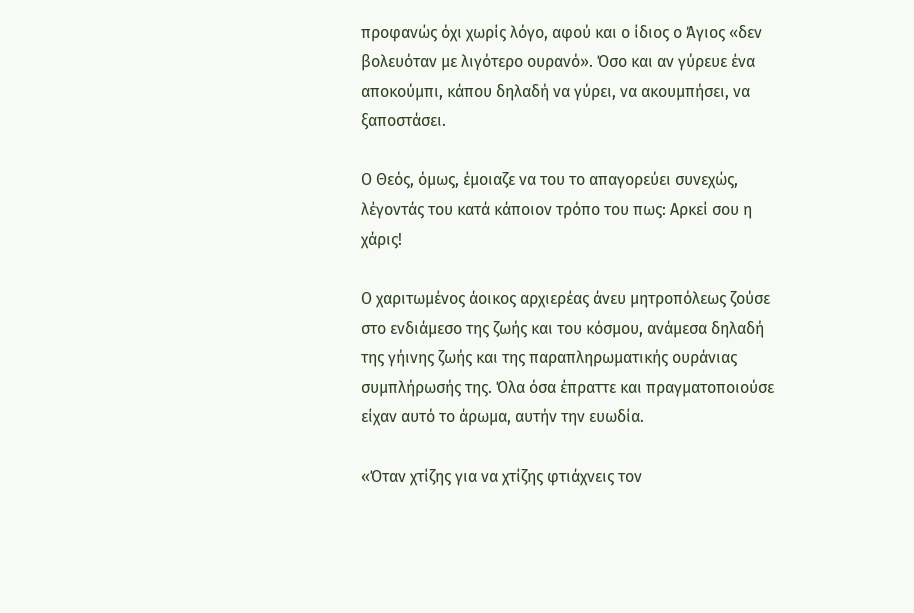προφανώς όχι χωρίς λόγο, αφού και ο ίδιος ο Άγιος «δεν βολευόταν με λιγότερο ουρανό». Όσο και αν γύρευε ένα αποκούμπι, κάπου δηλαδή να γύρει, να ακουμπήσει, να ξαποστάσει.

Ο Θεός, όμως, έμοιαζε να του το απαγορεύει συνεχώς, λέγοντάς του κατά κάποιον τρόπο του πως: Αρκεί σου η χάρις!

Ο χαριτωμένος άοικος αρχιερέας άνευ μητροπόλεως ζούσε στο ενδιάμεσο της ζωής και του κόσμου, ανάμεσα δηλαδή της γήινης ζωής και της παραπληρωματικής ουράνιας συμπλήρωσής της. Όλα όσα έπραττε και πραγματοποιούσε είχαν αυτό το άρωμα, αυτήν την ευωδία.

«Όταν χτίζης για να χτίζης φτιάχνεις τον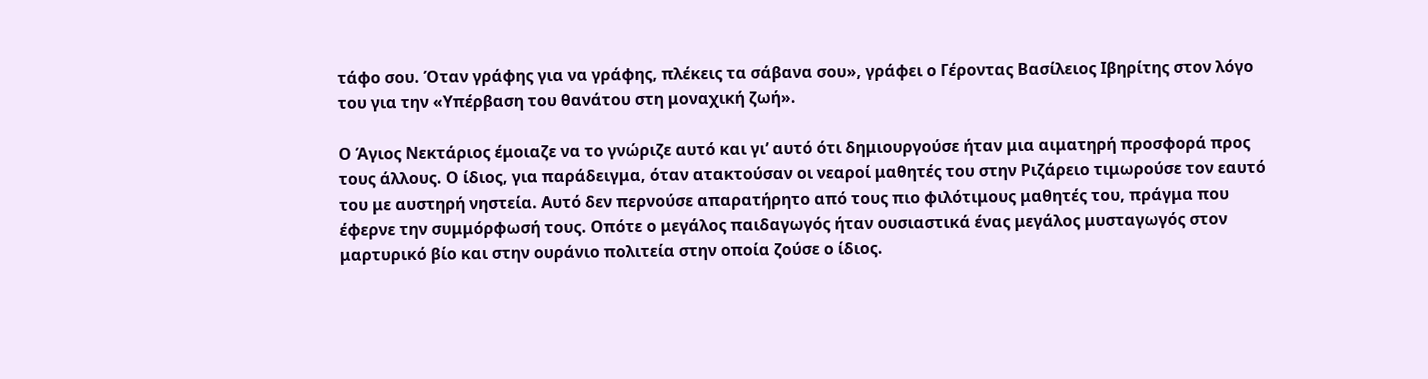τάφο σου. Όταν γράφης για να γράφης, πλέκεις τα σάβανα σου», γράφει ο Γέροντας Βασίλειος Ιβηρίτης στον λόγο του για την «Υπέρβαση του θανάτου στη μοναχική ζωή».

Ο Άγιος Νεκτάριος έμοιαζε να το γνώριζε αυτό και γι’ αυτό ότι δημιουργούσε ήταν μια αιματηρή προσφορά προς τους άλλους. Ο ίδιος, για παράδειγμα, όταν ατακτούσαν οι νεαροί μαθητές του στην Ριζάρειο τιμωρούσε τον εαυτό του με αυστηρή νηστεία. Αυτό δεν περνούσε απαρατήρητο από τους πιο φιλότιμους μαθητές του, πράγμα που έφερνε την συμμόρφωσή τους. Οπότε ο μεγάλος παιδαγωγός ήταν ουσιαστικά ένας μεγάλος μυσταγωγός στον μαρτυρικό βίο και στην ουράνιο πολιτεία στην οποία ζούσε ο ίδιος.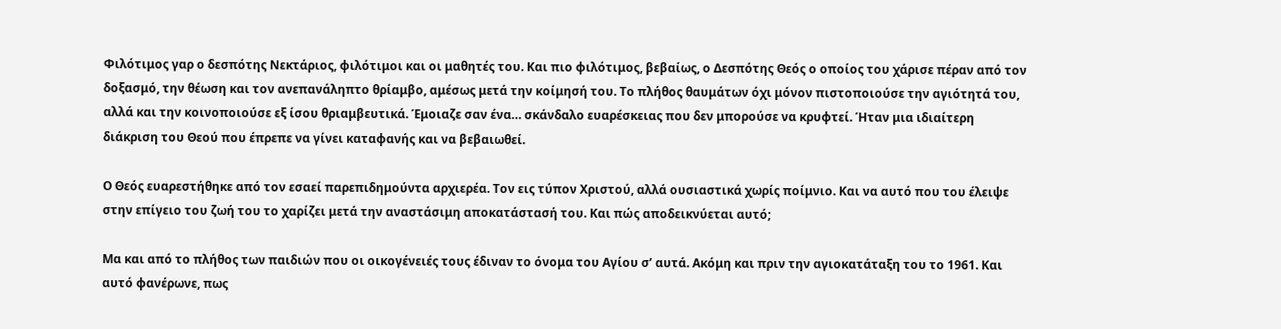Φιλότιμος γαρ ο δεσπότης Νεκτάριος, φιλότιμοι και οι μαθητές του. Και πιο φιλότιμος, βεβαίως, ο Δεσπότης Θεός ο οποίος του χάρισε πέραν από τον δοξασμό, την θέωση και τον ανεπανάληπτο θρίαμβο, αμέσως μετά την κοίμησή του. Το πλήθος θαυμάτων όχι μόνον πιστοποιούσε την αγιότητά του, αλλά και την κοινοποιούσε εξ ίσου θριαμβευτικά. Έμοιαζε σαν ένα… σκάνδαλο ευαρέσκειας που δεν μπορούσε να κρυφτεί. Ήταν μια ιδιαίτερη διάκριση του Θεού που έπρεπε να γίνει καταφανής και να βεβαιωθεί.

Ο Θεός ευαρεστήθηκε από τον εσαεί παρεπιδημούντα αρχιερέα. Τον εις τύπον Χριστού, αλλά ουσιαστικά χωρίς ποίμνιο. Και να αυτό που του έλειψε στην επίγειο του ζωή του το χαρίζει μετά την αναστάσιμη αποκατάστασή του. Και πώς αποδεικνύεται αυτό;

Μα και από το πλήθος των παιδιών που οι οικογένειές τους έδιναν το όνομα του Αγίου σ’ αυτά. Ακόμη και πριν την αγιοκατάταξη του το 1961. Και αυτό φανέρωνε, πως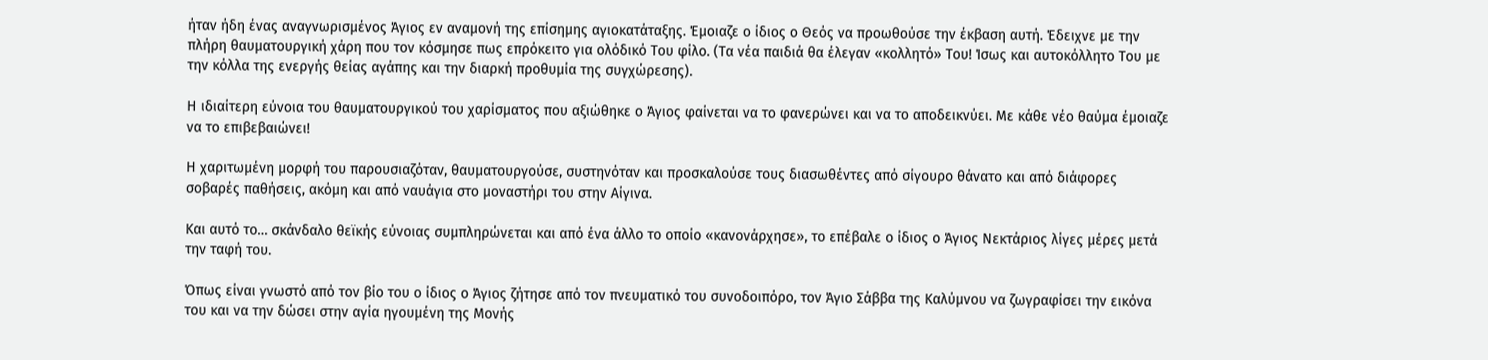ήταν ήδη ένας αναγνωρισμένος Άγιος εν αναμονή της επίσημης αγιοκατάταξης. Έμοιαζε ο ίδιος ο Θεός να προωθούσε την έκβαση αυτή. Έδειχνε με την πλήρη θαυματουργική χάρη που τον κόσμησε πως επρόκειτο για ολόδικό Του φίλο. (Τα νέα παιδιά θα έλεγαν «κολλητό» Του! Ίσως και αυτοκόλλητο Του με την κόλλα της ενεργής θείας αγάπης και την διαρκή προθυμία της συγχώρεσης).

Η ιδιαίτερη εύνοια του θαυματουργικού του χαρίσματος που αξιώθηκε ο Άγιος φαίνεται να το φανερώνει και να το αποδεικνύει. Με κάθε νέο θαύμα έμοιαζε να το επιβεβαιώνει!

Η χαριτωμένη μορφή του παρουσιαζόταν, θαυματουργούσε, συστηνόταν και προσκαλούσε τους διασωθέντες από σίγουρο θάνατο και από διάφορες σοβαρές παθήσεις, ακόμη και από ναυάγια στο μοναστήρι του στην Αίγινα.

Και αυτό το… σκάνδαλο θεϊκής εύνοιας συμπληρώνεται και από ένα άλλο το οποίο «κανονάρχησε», το επέβαλε ο ίδιος ο Άγιος Νεκτάριος λίγες μέρες μετά την ταφή του.

Όπως είναι γνωστό από τον βίο του ο ίδιος ο Άγιος ζήτησε από τον πνευματικό του συνοδοιπόρο, τον Άγιο Σάββα της Καλύμνου να ζωγραφίσει την εικόνα του και να την δώσει στην αγία ηγουμένη της Μονής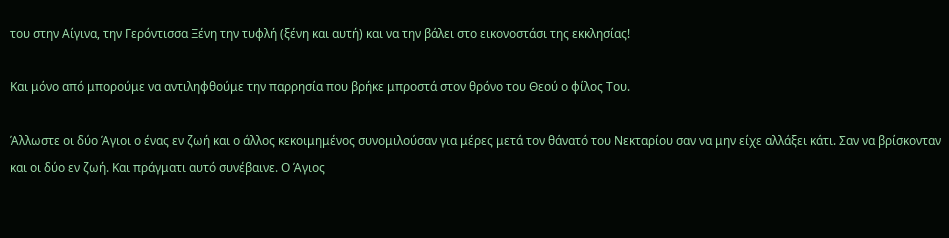του στην Αίγινα, την Γερόντισσα Ξένη την τυφλή (ξένη και αυτή) και να την βάλει στο εικονοστάσι της εκκλησίας!

Και μόνο από μπορούμε να αντιληφθούμε την παρρησία που βρήκε μπροστά στον θρόνο του Θεού ο φίλος Του.

Άλλωστε οι δύο Άγιοι ο ένας εν ζωή και ο άλλος κεκοιμημένος συνομιλούσαν για μέρες μετά τον θάνατό του Νεκταρίου σαν να μην είχε αλλάξει κάτι. Σαν να βρίσκονταν και οι δύο εν ζωή. Και πράγματι αυτό συνέβαινε. Ο Άγιος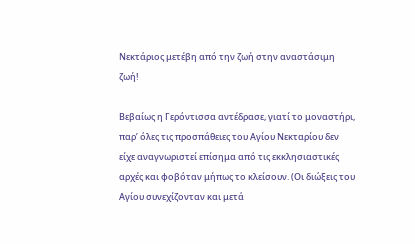Νεκτάριος μετέβη από την ζωή στην αναστάσιμη ζωή!

Βεβαίως η Γερόντισσα αντέδρασε, γιατί το μοναστήρι, παρ’ όλες τις προσπάθειες του Αγίου Νεκταρίου δεν είχε αναγνωριστεί επίσημα από τις εκκλησιαστικές αρχές και φοβόταν μήπως το κλείσουν. (Οι διώξεις του Αγίου συνεχίζονταν και μετά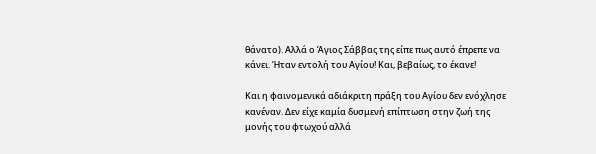θάνατο). Αλλά ο Άγιος Σάββας της είπε πως αυτό έπρεπε να κάνει. Ήταν εντολή του Αγίου! Και, βεβαίως, το έκανε!

Και η φαινομενικά αδιάκριτη πράξη του Αγίου δεν ενόχλησε κανέναν. Δεν είχε καμία δυσμενή επίπτωση στην ζωή της μονής του φτωχού αλλά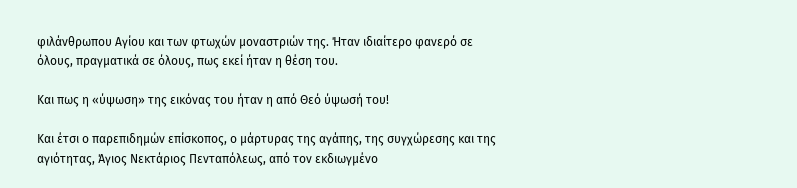φιλάνθρωπου Αγίου και των φτωχών μοναστριών της. Ήταν ιδιαίτερο φανερό σε όλους, πραγματικά σε όλους, πως εκεί ήταν η θέση του.

Και πως η «ύψωση» της εικόνας του ήταν η από Θεό ύψωσή του!

Και έτσι ο παρεπιδημών επίσκοπος, ο μάρτυρας της αγάπης, της συγχώρεσης και της αγιότητας, Άγιος Νεκτάριος Πενταπόλεως, από τον εκδιωγμένο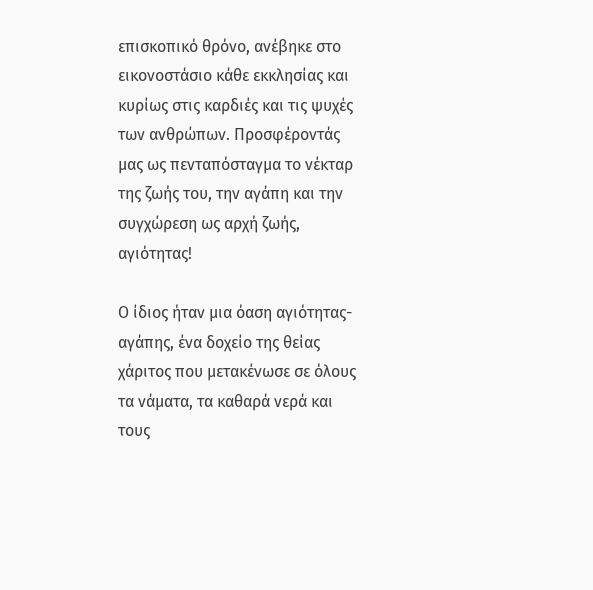επισκοπικό θρόνο, ανέβηκε στο εικονοστάσιο κάθε εκκλησίας και κυρίως στις καρδιές και τις ψυχές των ανθρώπων. Προσφέροντάς μας ως πενταπόσταγμα το νέκταρ της ζωής του, την αγάπη και την συγχώρεση ως αρχή ζωής, αγιότητας!

Ο ίδιος ήταν μια όαση αγιότητας-αγάπης, ένα δοχείο της θείας χάριτος που μετακένωσε σε όλους τα νάματα, τα καθαρά νερά και τους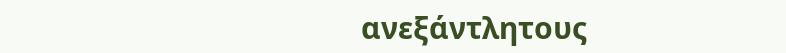ανεξάντλητους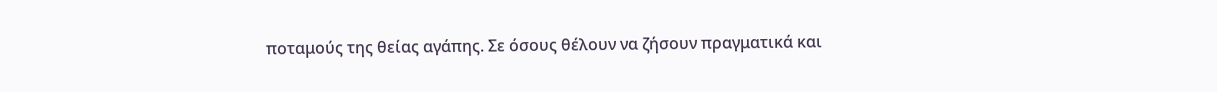ποταμούς της θείας αγάπης. Σε όσους θέλουν να ζήσουν πραγματικά και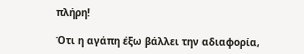πλήρη!

Ότι η αγάπη έξω βάλλει την αδιαφορία,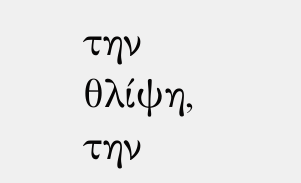την θλίψη, την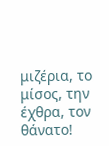μιζέρια, το μίσος, την έχθρα, τον θάνατο!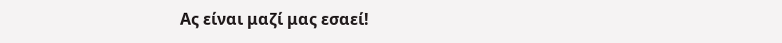Ας είναι μαζί μας εσαεί!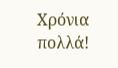Χρόνια πολλά!